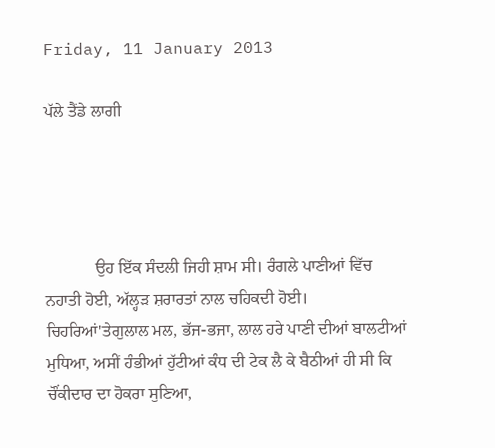Friday, 11 January 2013

ਪੱਲੇ ਤੈਂਡੇ ਲਾਗੀ




            ਉਹ ਇੱਕ ਸੰਦਲੀ ਜਿਹੀ ਸ਼ਾਮ ਸੀ। ਰੰਗਲੇ ਪਾਣੀਆਂ ਵਿੱਚ ਨਹਾਤੀ ਹੋਈ, ਅੱਲ੍ਹੜ ਸ਼ਰਾਰਤਾਂ ਨਾਲ ਚਹਿਕਦੀ ਹੋਈ। ਚਿਹਰਿਆਂ'ਤੇਗੁਲਾਲ ਮਲ, ਭੱਜ-ਭਜਾ, ਲਾਲ ਹਰੇ ਪਾਣੀ ਦੀਆਂ ਬਾਲਟੀਆਂ ਮੁਧਿਆ, ਅਸੀਂ ਹੰਭੀਆਂ ਹੁੱਟੀਆਂ ਕੰਧ ਦੀ ਟੇਕ ਲੈ ਕੇ ਬੈਠੀਆਂ ਹੀ ਸੀ ਕਿ ਚੌਂਕੀਦਾਰ ਦਾ ਹੋਕਰਾ ਸੁਣਿਆ,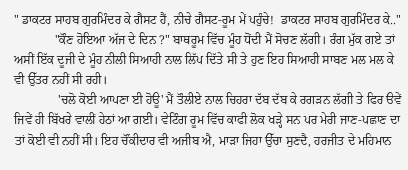" ਡਾਕਟਰ ਸਾਹਬ ਗੁਰਮਿੰਦਰ ਕੇ ਗੈਸਟ ਹੈਂ, ਨੀਚੇ ਗੈਸਟ-ਰੂਮ ਮੇਂ ਪਹੁੰਚੇ!  ਡਾਕਟਰ ਸਾਹਬ ਗੁਰਮਿੰਦਰ ਕੇ.."
             "ਕੌਣ ਹੋਇਆ ਅੱਜ ਦੇ ਦਿਨ ?" ਬਾਥਰੂਮ ਵਿੱਚ ਮੂੰਹ ਧੋਂਦੀ ਮੈਂ ਸੋਚਣ ਲੱਗੀ। ਰੰਗ ਮੁੱਕ ਗਏ ਤਾਂ ਅਸੀਂ ਇੱਕ ਦੂਜੀ ਦੇ ਮੂੰਹ ਨੀਲੀ ਸਿਆਹੀ ਨਾਲ ਲਿੱਪ ਦਿੱਤੇ ਸੀ ਤੇ ਹੁਣ ਇਹ ਸਿਆਹੀ ਸਾਬਣ ਮਲ ਮਲ ਕੇ ਵੀ ਉੱਤਰ ਨਹੀਂ ਸੀ ਰਹੀ।
              'ਚਲੋ ਕੋਈ ਆਪਣਾ ਈ ਹੋਊ' ਮੈਂ ਤੌਲੀਏ ਨਾਲ ਚਿਹਰਾ ਦੱਬ ਦੱਬ ਕੇ ਰਗੜਨ ਲੱਗੀ ਤੇ ਫਿਰ ੳਵੇਂ ਜਿਵੇਂ ਹੀ ਬਿੱਖਰੇ ਵਾਲੀਂ ਹੇਠਾਂ ਆ ਗਈ। ਵੇਟਿੰਗ ਰੂਮ ਵਿੱਚ ਕਾਫੀ ਲੋਕ ਖੜ੍ਹੇ ਸਨ ਪਰ ਮੇਰੀ ਜਾਣ-ਪਛਾਣ ਦਾ ਤਾਂ ਕੋਈ ਵੀ ਨਹੀਂ ਸੀ। ਇਹ ਚੌਂਕੀਦਾਰ ਵੀ ਅਜੀਬ ਐ, ਮਾੜਾ ਜਿਹਾ ਉੱਚਾ ਸੁਣਦੈ, ਹਰਜੀਤ ਦੇ ਮਹਿਮਾਨ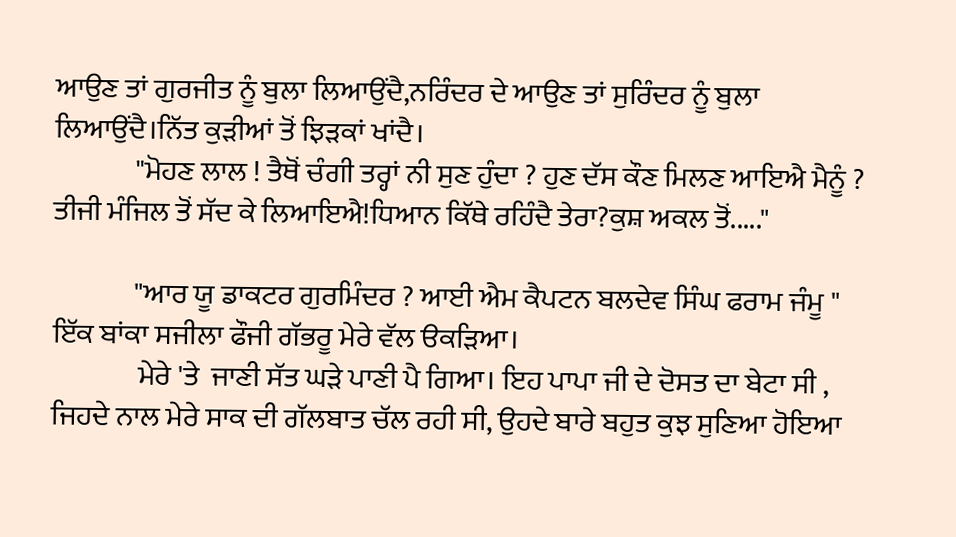ਆਉਣ ਤਾਂ ਗੁਰਜੀਤ ਨੂੰ ਬੁਲਾ ਲਿਆਉਂਦੈ,ਨਰਿੰਦਰ ਦੇ ਆਉਣ ਤਾਂ ਸੁਰਿੰਦਰ ਨੂੰ ਬੁਲਾ ਲਿਆਉਂਦੈ।ਨਿੱਤ ਕੁੜੀਆਂ ਤੋਂ ਝਿੜਕਾਂ ਖਾਂਦੈ।
              "ਮੋਹਣ ਲਾਲ ! ਤੈਥੋਂ ਚੰਗੀ ਤਰ੍ਹਾਂ ਨੀ ਸੁਣ ਹੁੰਦਾ ? ਹੁਣ ਦੱਸ ਕੌਣ ਮਿਲਣ ਆਇਐ ਮੈਨੂੰ ?
ਤੀਜੀ ਮੰਜਿਲ ਤੋਂ ਸੱਦ ਕੇ ਲਿਆਇਐ!ਧਿਆਨ ਕਿੱਥੇ ਰਹਿੰਦੈ ਤੇਰਾ?ਕੁਸ਼ ਅਕਲ ਤੋਂ....."

              "ਆਰ ਯੂ ਡਾਕਟਰ ਗੁਰਮਿੰਦਰ ? ਆਈ ਐਮ ਕੈਪਟਨ ਬਲਦੇਵ ਸਿੰਘ ਫਰਾਮ ਜੰਮੂ "
ਇੱਕ ਬਾਂਕਾ ਸਜੀਲਾ ਫੌਜੀ ਗੱਭਰੂ ਮੇਰੇ ਵੱਲ ੳਕੜਿਆ।
               ਮੇਰੇ 'ਤੇ  ਜਾਣੀ ਸੱਤ ਘੜੇ ਪਾਣੀ ਪੈ ਗਿਆ। ਇਹ ਪਾਪਾ ਜੀ ਦੇ ਦੋਸਤ ਦਾ ਬੇਟਾ ਸੀ ,  ਜਿਹਦੇ ਨਾਲ ਮੇਰੇ ਸਾਕ ਦੀ ਗੱਲਬਾਤ ਚੱਲ ਰਹੀ ਸੀ, ਉਹਦੇ ਬਾਰੇ ਬਹੁਤ ਕੁਝ ਸੁਣਿਆ ਹੋਇਆ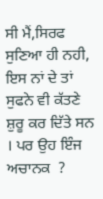ਸੀ ਮੈਂ,ਸਿਰਫ ਸੁਣਿਆ ਹੀ ਨਹੀ, ਇਸ ਨਾਂ ਦੇ ਤਾਂ ਸੁਫਨੇ ਵੀ ਕੱਤਣੇ ਸ਼ੁਰੂ ਕਰ ਦਿੱਤੇ ਸਨ । ਪਰ ਉਹ ਇੰਜ ਅਚਾਨਕ  ?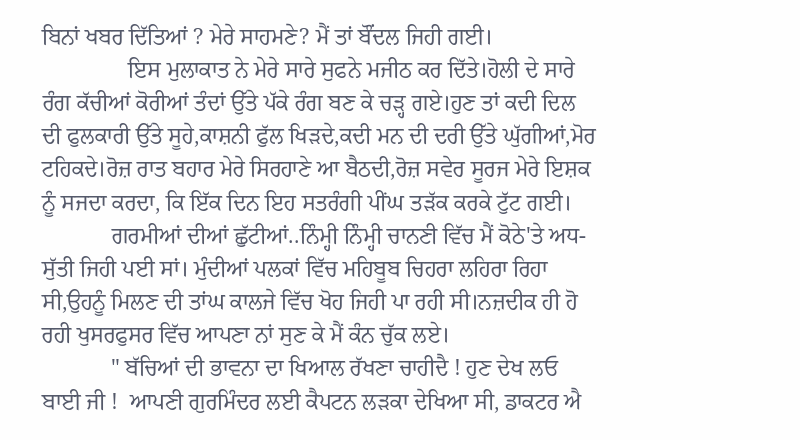ਬਿਨਾਂ ਖਬਰ ਦਿੱਤਿਆਂ ? ਮੇਰੇ ਸਾਹਮਣੇ? ਮੈਂ ਤਾਂ ਬੌਂਦਲ ਜਿਹੀ ਗਈ।
               ਇਸ ਮੁਲਾਕਾਤ ਨੇ ਮੇਰੇ ਸਾਰੇ ਸੁਫਨੇ ਮਜੀਠ ਕਰ ਦਿੱਤੇ।ਹੋਲੀ ਦੇ ਸਾਰੇ ਰੰਗ ਕੱਚੀਆਂ ਕੋਰੀਆਂ ਤੰਦਾਂ ਉੱਤੇ ਪੱਕੇ ਰੰਗ ਬਣ ਕੇ ਚੜ੍ਹ ਗਏ।ਹੁਣ ਤਾਂ ਕਦੀ ਦਿਲ ਦੀ ਫੁਲਕਾਰੀ ਉੱਤੇ ਸੂਹੇ,ਕਾਸ਼ਨੀ ਫੁੱਲ ਖਿੜਦੇ,ਕਦੀ ਮਨ ਦੀ ਦਰੀ ਉੱਤੇ ਘੁੱਗੀਆਂ,ਮੋਰ ਟਹਿਕਦੇ।ਰੋਜ਼ ਰਾਤ ਬਹਾਰ ਮੇਰੇ ਸਿਰਹਾਣੇ ਆ ਬੈਠਦੀ,ਰੋਜ਼ ਸਵੇਰ ਸੂਰਜ ਮੇਰੇ ਇਸ਼ਕ ਨੂੰ ਸਜਦਾ ਕਰਦਾ, ਕਿ ਇੱਕ ਦਿਨ ਇਹ ਸਤਰੰਗੀ ਪੀਂਘ ਤੜੱਕ ਕਰਕੇ ਟੁੱਟ ਗਈ।
            ਗਰਮੀਆਂ ਦੀਆਂ ਛੁੱਟੀਆਂ..ਨਿੰਮ੍ਹੀ ਨਿੰਮ੍ਹੀ ਚਾਨਣੀ ਵਿੱਚ ਮੈਂ ਕੋਠੇ'ਤੇ ਅਧ-ਸੁੱਤੀ ਜਿਹੀ ਪਈ ਸਾਂ। ਮੁੰਦੀਆਂ ਪਲਕਾਂ ਵਿੱਚ ਮਹਿਬੂਬ ਚਿਹਰਾ ਲਹਿਰਾ ਰਿਹਾ ਸੀ,ਉਹਨੂੰ ਮਿਲਣ ਦੀ ਤਾਂਘ ਕਾਲਜੇ ਵਿੱਚ ਖੋਹ ਜਿਹੀ ਪਾ ਰਹੀ ਸੀ।ਨਜ਼ਦੀਕ ਹੀ ਹੋ ਰਹੀ ਖੁਸਰਫੁਸਰ ਵਿੱਚ ਆਪਣਾ ਨਾਂ ਸੁਣ ਕੇ ਮੈਂ ਕੰਨ ਚੁੱਕ ਲਏ।
            " ਬੱਚਿਆਂ ਦੀ ਭਾਵਨਾ ਦਾ ਖਿਆਲ ਰੱਖਣਾ ਚਾਹੀਦੈ ! ਹੁਣ ਦੇਖ ਲਓ ਬਾਈ ਜੀ !  ਆਪਣੀ ਗੁਰਮਿੰਦਰ ਲਈ ਕੈਪਟਨ ਲੜਕਾ ਦੇਖਿਆ ਸੀ, ਡਾਕਟਰ ਐ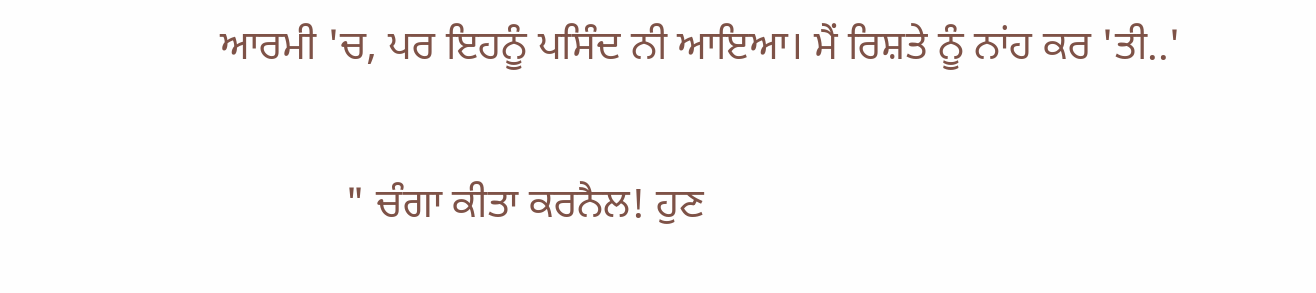ਆਰਮੀ 'ਚ, ਪਰ ਇਹਨੂੰ ਪਸਿੰਦ ਨੀ ਆਇਆ। ਮੈਂ ਰਿਸ਼ਤੇ ਨੂੰ ਨਾਂਹ ਕਰ 'ਤੀ..'

            " ਚੰਗਾ ਕੀਤਾ ਕਰਨੈਲ! ਹੁਣ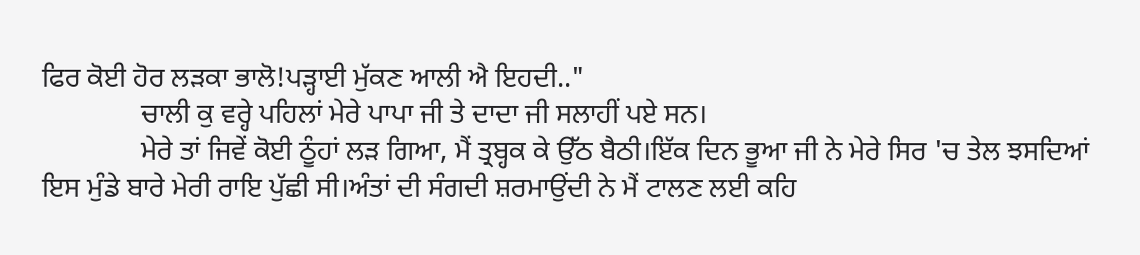ਫਿਰ ਕੋਈ ਹੋਰ ਲੜਕਾ ਭਾਲੋ!ਪੜ੍ਹਾਈ ਮੁੱਕਣ ਆਲੀ ਐ ਇਹਦੀ.."
              ਚਾਲੀ ਕੁ ਵਰ੍ਹੇ ਪਹਿਲਾਂ ਮੇਰੇ ਪਾਪਾ ਜੀ ਤੇ ਦਾਦਾ ਜੀ ਸਲਾਹੀਂ ਪਏ ਸਨ।
              ਮੇਰੇ ਤਾਂ ਜਿਵੇਂ ਕੋਈ ਠੂੰਹਾਂ ਲੜ ਗਿਆ, ਮੈਂ ਤ੍ਰਬ੍ਹਕ ਕੇ ਉੱਠ ਬੈਠੀ।ਇੱਕ ਦਿਨ ਭੂਆ ਜੀ ਨੇ ਮੇਰੇ ਸਿਰ 'ਚ ਤੇਲ ਝਸਦਿਆਂ ਇਸ ਮੁੰਡੇ ਬਾਰੇ ਮੇਰੀ ਰਾਇ ਪੁੱਛੀ ਸੀ।ਅੰਤਾਂ ਦੀ ਸੰਗਦੀ ਸ਼ਰਮਾਉਂਦੀ ਨੇ ਮੈਂ ਟਾਲਣ ਲਈ ਕਹਿ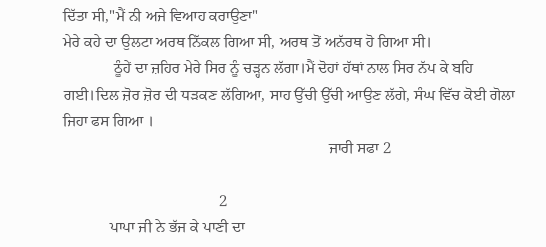ਦਿੱਤਾ ਸੀ,"ਮੈਂ ਨੀ ਅਜੇ ਵਿਆਹ ਕਰਾਉਣਾ"
ਮੇਰੇ ਕਹੇ ਦਾ ਉਲਟਾ ਅਰਥ ਨਿੱਕਲ ਗਿਆ ਸੀ, ਅਰਥ ਤੋਂ ਅਨੱਰਥ ਹੋ ਗਿਆ ਸੀ।
             ਠੂੰਹੇਂ ਦਾ ਜ਼ਹਿਰ ਮੇਰੇ ਸਿਰ ਨੂੰ ਚੜ੍ਹਨ ਲੱਗਾ।ਮੈਂ ਦੋਹਾਂ ਹੱਥਾਂ ਨਾਲ ਸਿਰ ਨੱਪ ਕੇ ਬਹਿ ਗਈ।ਦਿਲ ਜ਼ੋਰ ਜ਼ੋਰ ਦੀ ਧੜਕਣ ਲੱਗਿਆ, ਸਾਹ ਉੱਚੀ ਉੱਚੀ ਆਉਣ ਲੱਗੇ, ਸੰਘ ਵਿੱਚ ਕੋਈ ਗੋਲਾ ਜਿਹਾ ਫਸ ਗਿਆ ।
                                                                    ਜਾਰੀ ਸਫਾ 2

                                        2
            ਪਾਪਾ ਜੀ ਨੇ ਭੱਜ ਕੇ ਪਾਣੀ ਦਾ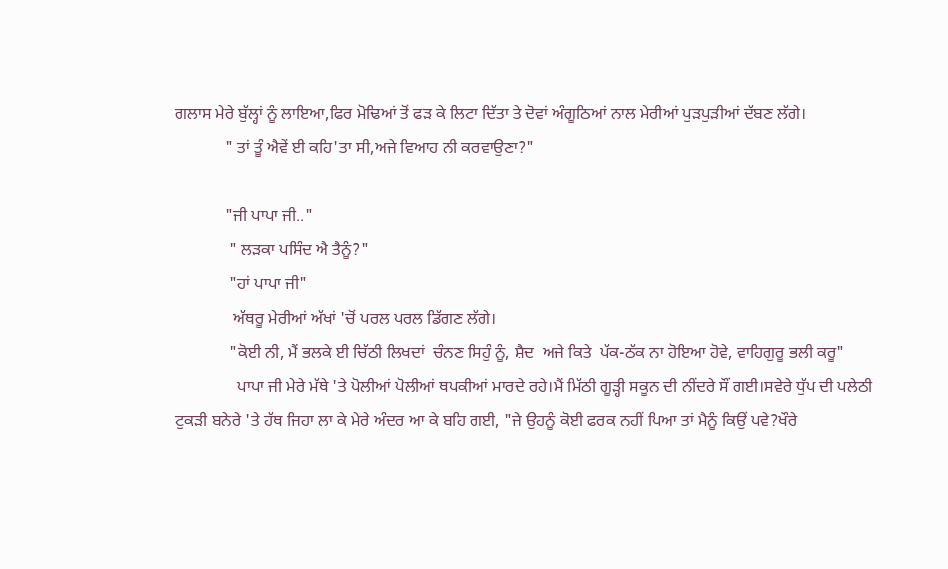ਗਲਾਸ ਮੇਰੇ ਬੁੱਲ੍ਹਾਂ ਨੂੰ ਲਾਇਆ,ਫਿਰ ਮੋਢਿਆਂ ਤੋਂ ਫੜ ਕੇ ਲਿਟਾ ਦਿੱਤਾ ਤੇ ਦੋਵਾਂ ਅੰਗੂਠਿਆਂ ਨਾਲ ਮੇਰੀਆਂ ਪੁੜਪੁੜੀਆਂ ਦੱਬਣ ਲੱਗੇ।
            " ਤਾਂ ਤੂੰ ਐਵੇਂ ਈ ਕਹਿ'ਤਾ ਸੀ,ਅਜੇ ਵਿਆਹ ਨੀ ਕਰਵਾਉਣਾ?"

            "ਜੀ ਪਾਪਾ ਜੀ.."
             " ਲੜਕਾ ਪਸਿੰਦ ਐ ਤੈਨੂੰ?"
             "ਹਾਂ ਪਾਪਾ ਜੀ"
              ਅੱਥਰੂ ਮੇਰੀਆਂ ਅੱਖਾਂ 'ਚੋਂ ਪਰਲ ਪਰਲ ਡਿੱਗਣ ਲੱਗੇ।
             "ਕੋਈ ਨੀ, ਮੈਂ ਭਲਕੇ ਈ ਚਿੱਠੀ ਲਿਖਦਾਂ  ਚੰਨਣ ਸਿਹੁੰ ਨੂੰ, ਸ਼ੈਦ  ਅਜੇ ਕਿਤੇ  ਪੱਕ-ਠੱਕ ਨਾ ਹੋਇਆ ਹੋਵੇ, ਵਾਹਿਗੁਰੂ ਭਲੀ ਕਰੂ"
               ਪਾਪਾ ਜੀ ਮੇਰੇ ਮੱਥੇ 'ਤੇ ਪੋਲੀਆਂ ਪੋਲੀਆਂ ਥਪਕੀਆਂ ਮਾਰਦੇ ਰਹੇ।ਮੈਂ ਮਿੱਠੀ ਗੂੜ੍ਹੀ ਸਕੂਨ ਦੀ ਨੀਂਦਰੇ ਸੌਂ ਗਈ।ਸਵੇਰੇ ਧੁੱਪ ਦੀ ਪਲੇਠੀ ਟੁਕੜੀ ਬਨੇਰੇ 'ਤੇ ਹੱਥ ਜਿਹਾ ਲਾ ਕੇ ਮੇਰੇ ਅੰਦਰ ਆ ਕੇ ਬਹਿ ਗਈ, "ਜੇ ਉਹਨੂੰ ਕੋਈ ਫਰਕ ਨਹੀਂ ਪਿਆ ਤਾਂ ਮੈਨੂੰ ਕਿਉਂ ਪਵੇ?ਖੌਰੇ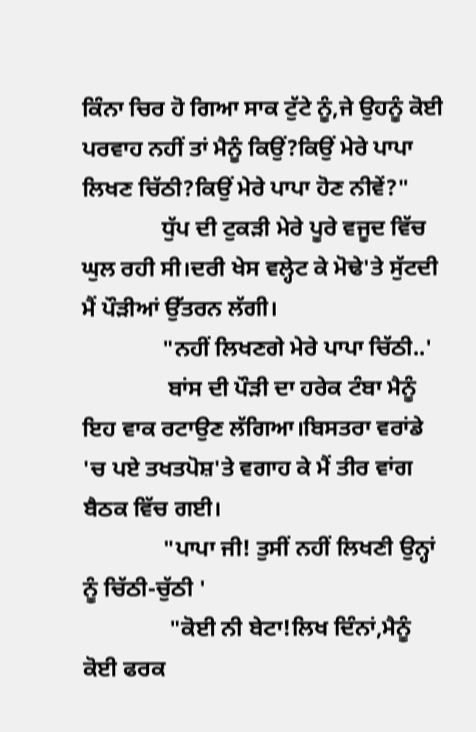ਕਿੰਨਾ ਚਿਰ ਹੋ ਗਿਆ ਸਾਕ ਟੁੱਟੇ ਨੂੰ,ਜੇ ਉਹਨੂੰ ਕੋਈ ਪਰਵਾਹ ਨਹੀਂ ਤਾਂ ਮੈਨੂੰ ਕਿਉਂ?ਕਿਉਂ ਮੇਰੇ ਪਾਪਾ ਲਿਖਣ ਚਿੱਠੀ?ਕਿਉਂ ਮੇਰੇ ਪਾਪਾ ਹੋਣ ਨੀਵੇਂ?"
              ਧੁੱਪ ਦੀ ਟੁਕੜੀ ਮੇਰੇ ਪੂਰੇ ਵਜੂਦ ਵਿੱਚ ਘੁਲ ਰਹੀ ਸੀ।ਦਰੀ ਖੇਸ ਵਲ੍ਹੇਟ ਕੇ ਮੋਢੇ'ਤੇ ਸੁੱਟਦੀ ਮੈਂ ਪੌੜੀਆਂ ਉੱਤਰਨ ਲੱਗੀ।
              "ਨਹੀਂ ਲਿਖਣਗੇ ਮੇਰੇ ਪਾਪਾ ਚਿੱਠੀ..'
               ਬਾਂਸ ਦੀ ਪੌੜੀ ਦਾ ਹਰੇਕ ਟੰਬਾ ਮੈਨੂੰ ਇਹ ਵਾਕ ਰਟਾਉਣ ਲੱਗਿਆ।ਬਿਸਤਰਾ ਵਰਾਂਡੇ 'ਚ ਪਏ ਤਖਤਪੋਸ਼'ਤੇ ਵਗਾਹ ਕੇ ਮੈਂ ਤੀਰ ਵਾਂਗ ਬੈਠਕ ਵਿੱਚ ਗਈ।
              "ਪਾਪਾ ਜੀ! ਤੁਸੀਂ ਨਹੀਂ ਲਿਖਣੀ ਉਨ੍ਹਾਂ ਨੂੰ ਚਿੱਠੀ-ਚੁੱਠੀ '
               "ਕੋਈ ਨੀ ਬੇਟਾ!ਲਿਖ ਦਿੰਨਾਂ,ਮੈਨੂੰ ਕੋਈ ਫਰਕ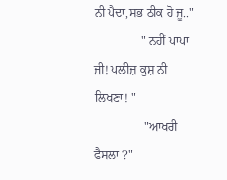ਨੀ ਪੈਦਾ,ਸਭ ਠੀਕ ਹੋ ਜੂ.."
               " ਨਹੀਂ ਪਾਪਾ ਜੀ! ਪਲੀਜ਼ ਕੁਸ਼ ਨੀ ਲਿਖਣਾ! "
                "ਆਖਰੀ ਫੈਸਲਾ ?"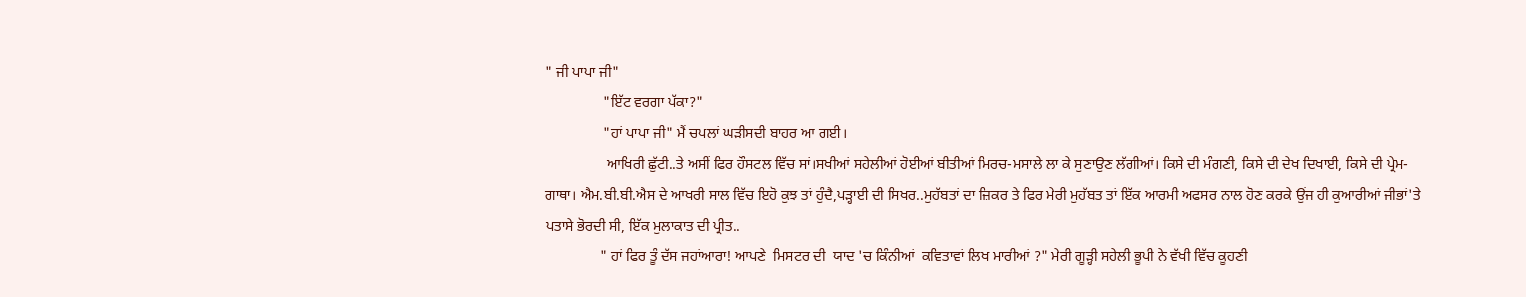" ਜੀ ਪਾਪਾ ਜੀ"
                "ਇੱਟ ਵਰਗਾ ਪੱਕਾ?"
                "ਹਾਂ ਪਾਪਾ ਜੀ" ਮੈਂ ਚਪਲਾਂ ਘੜੀਸਦੀ ਬਾਹਰ ਆ ਗਈ।
                 ਆਖਿਰੀ ਛੁੱਟੀ..ਤੇ ਅਸੀਂ ਫਿਰ ਹੌਸਟਲ ਵਿੱਚ ਸਾਂ।ਸਖੀਆਂ ਸਹੇਲੀਆਂ ਹੋਈਆਂ ਬੀਤੀਆਂ ਮਿਰਚ-ਮਸਾਲੇ ਲਾ ਕੇ ਸੁਣਾਉਣ ਲੱਗੀਆਂ। ਕਿਸੇ ਦੀ ਮੰਗਣੀ, ਕਿਸੇ ਦੀ ਦੇਖ ਦਿਖਾਈ, ਕਿਸੇ ਦੀ ਪ੍ਰੇਮ-ਗਾਥਾ। ਐਮ.ਬੀ.ਬੀ.ਐਸ ਦੇ ਆਖਰੀ ਸਾਲ ਵਿੱਚ ਇਹੋ ਕੁਝ ਤਾਂ ਹੁੰਦੈ,ਪੜ੍ਹਾਈ ਦੀ ਸਿਖਰ..ਮੁਹੱਬਤਾਂ ਦਾ ਜ਼ਿਕਰ ਤੇ ਫਿਰ ਮੇਰੀ ਮੁਹੱਬਤ ਤਾਂ ਇੱਕ ਆਰਮੀ ਅਫਸਰ ਨਾਲ ਹੋਣ ਕਰਕੇ ਉਂਜ ਹੀ ਕੁਆਰੀਆਂ ਜੀਭਾਂ'ਤੇ ਪਤਾਸੇ ਭੋਰਦੀ ਸੀ, ਇੱਕ ਮੁਲਾਕਾਤ ਦੀ ਪ੍ਰੀਤ..
               " ਹਾਂ ਫਿਰ ਤੂੰ ਦੱਸ ਜਹਾਂਆਰਾ! ਆਪਣੇ  ਮਿਸਟਰ ਦੀ  ਯਾਦ 'ਚ ਕਿੰਨੀਆਂ  ਕਵਿਤਾਵਾਂ ਲਿਖ ਮਾਰੀਆਂ ?" ਮੇਰੀ ਗੂੜ੍ਹੀ ਸਹੇਲੀ ਭੂਪੀ ਨੇ ਵੱਖੀ ਵਿੱਚ ਕੂਹਣੀ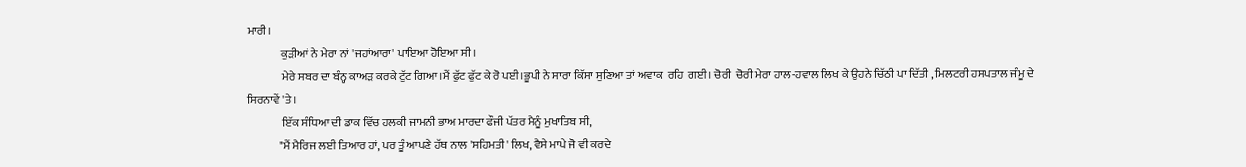ਮਾਰੀ।
               ਕੁੜੀਆਂ ਨੇ ਮੇਰਾ ਨਾਂ 'ਜਹਾਂਆਰਾ' ਪਾਇਆ ਹੋਇਆ ਸੀ।
               ਮੇਰੇ ਸਬਰ ਦਾ ਬੰਨ੍ਹ ਕਾਅੜ ਕਰਕੇ ਟੁੱਟ ਗਿਆ।ਮੈਂ ਫੁੱਟ ਫੁੱਟ ਕੇ ਰੋ ਪਈ।ਭੂਪੀ ਨੇ ਸਾਰਾ ਕਿੱਸਾ ਸੁਣਿਆ ਤਾਂ ਅਵਾਕ  ਰਹਿ  ਗਈ। ਚੋਰੀ  ਚੋਰੀ ਮੇਰਾ ਹਾਲ-ਹਵਾਲ ਲਿਖ ਕੇ ਉਹਨੇ ਚਿੱਠੀ ਪਾ ਦਿੱਤੀ , ਮਿਲਟਰੀ ਹਸਪਤਾਲ ਜੰਮੂ ਦੇ ਸਿਰਨਾਵੇਂ 'ਤੇ।
               ਇੱਕ ਸੰਧਿਆ ਦੀ ਡਾਕ ਵਿੱਚ ਹਲਕੀ ਜਾਮਨੀ ਭਾਅ ਮਾਰਦਾ ਫੌਜੀ ਪੱਤਰ ਮੈਨੂੰ ਮੁਖਾਤਿਬ ਸੀ,
              "ਮੈਂ ਮੈਰਿਜ ਲਈ ਤਿਆਰ ਹਾਂ, ਪਰ ਤੂੰ ਆਪਣੇ ਹੱਥ ਨਾਲ 'ਸਹਿਮਤੀ' ਲਿਖ, ਵੈਸੇ ਮਾਪੇ ਜੋ ਵੀ ਕਰਦੇ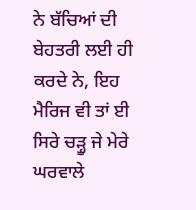ਨੇ ਬੱਚਿਆਂ ਦੀ ਬੇਹਤਰੀ ਲਈ ਹੀ ਕਰਦੇ ਨੇ, ਇਹ ਮੈਰਿਜ ਵੀ ਤਾਂ ਈ ਸਿਰੇ ਚੜ੍ਹੂ ਜੇ ਮੇਰੇ ਘਰਵਾਲੇ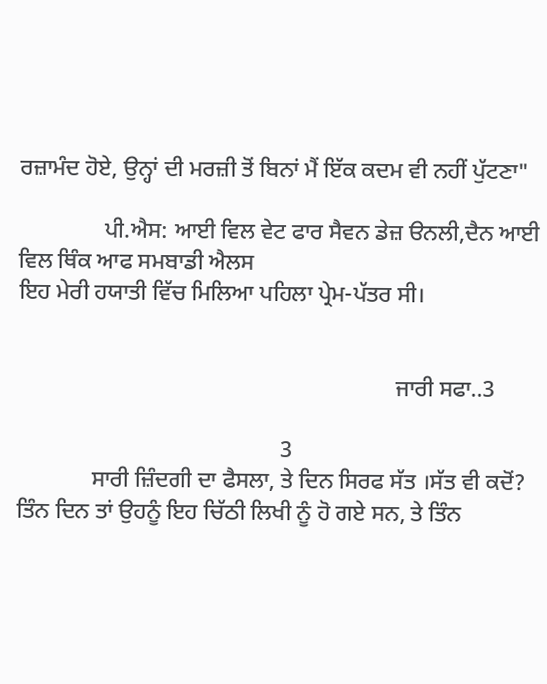ਰਜ਼ਾਮੰਦ ਹੋਏ, ਉਨ੍ਹਾਂ ਦੀ ਮਰਜ਼ੀ ਤੋਂ ਬਿਨਾਂ ਮੈਂ ਇੱਕ ਕਦਮ ਵੀ ਨਹੀਂ ਪੁੱਟਣਾ"

               ਪੀ.ਐਸ: ਆਈ ਵਿਲ ਵੇਟ ਫਾਰ ਸੈਵਨ ਡੇਜ਼ ੳਨਲੀ,ਦੈਨ ਆਈ ਵਿਲ ਥਿੰਕ ਆਫ ਸਮਬਾਡੀ ਐਲਸ
ਇਹ ਮੇਰੀ ਹਯਾਤੀ ਵਿੱਚ ਮਿਲਿਆ ਪਹਿਲਾ ਪ੍ਰੇਮ-ਪੱਤਰ ਸੀ।


                                                                  ਜਾਰੀ ਸਫਾ..3

                                              3
             ਸਾਰੀ ਜ਼ਿੰਦਗੀ ਦਾ ਫੈਸਲਾ, ਤੇ ਦਿਨ ਸਿਰਫ ਸੱਤ ।ਸੱਤ ਵੀ ਕਦੋਂ? ਤਿੰਨ ਦਿਨ ਤਾਂ ਉਹਨੂੰ ਇਹ ਚਿੱਠੀ ਲਿਖੀ ਨੂੰ ਹੋ ਗਏ ਸਨ, ਤੇ ਤਿੰਨ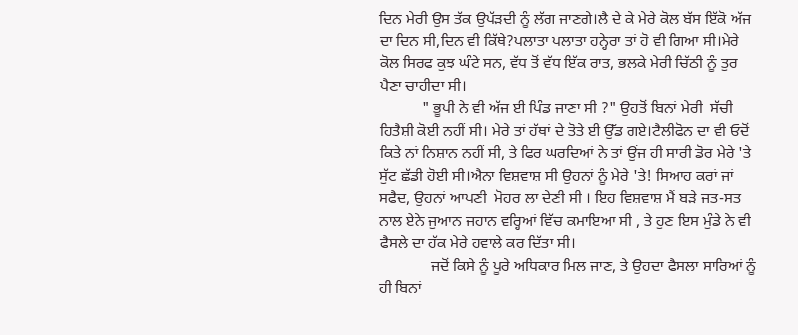ਦਿਨ ਮੇਰੀ ਉਸ ਤੱਕ ਉਪੱੜਦੀ ਨੂੰ ਲੱਗ ਜਾਣਗੇ।ਲੈ ਦੇ ਕੇ ਮੇਰੇ ਕੋਲ ਬੱਸ ਇੱਕੋ ਅੱਜ ਦਾ ਦਿਨ ਸੀ,ਦਿਨ ਵੀ ਕਿੱਥੇ?ਪਲਾਤਾ ਪਲਾਤਾ ਹਨ੍ਹੇਰਾ ਤਾਂ ਹੋ ਵੀ ਗਿਆ ਸੀ।ਮੇਰੇ ਕੋਲ ਸਿਰਫ ਕੁਝ ਘੰਟੇ ਸਨ, ਵੱਧ ਤੋਂ ਵੱਧ ਇੱਕ ਰਾਤ, ਭਲਕੇ ਮੇਰੀ ਚਿੱਠੀ ਨੂੰ ਤੁਰ ਪੈਣਾ ਚਾਹੀਦਾ ਸੀ।
           " ਭੂਪੀ ਨੇ ਵੀ ਅੱਜ ਈ ਪਿੰਡ ਜਾਣਾ ਸੀ ?" ਉਹਤੋਂ ਬਿਨਾਂ ਮੇਰੀ  ਸੱਚੀ ਹਿਤੈਸ਼ੀ ਕੋਈ ਨਹੀਂ ਸੀ। ਮੇਰੇ ਤਾਂ ਹੱਥਾਂ ਦੇ ਤੋਤੇ ਈ ਉੱਡ ਗਏ।ਟੈਲੀਫੋਨ ਦਾ ਵੀ ਓਦੋਂ ਕਿਤੇ ਨਾਂ ਨਿਸ਼ਾਨ ਨਹੀਂ ਸੀ, ਤੇ ਫਿਰ ਘਰਦਿਆਂ ਨੇ ਤਾਂ ਉਂਜ ਹੀ ਸਾਰੀ ਡੋਰ ਮੇਰੇ 'ਤੇ ਸੁੱਟ ਛੱਡੀ ਹੋਈ ਸੀ।ਐਨਾ ਵਿਸ਼ਵਾਸ਼ ਸੀ ਉਹਨਾਂ ਨੂੰ ਮੇਰੇ 'ਤੇ! ਸਿਆਹ ਕਰਾਂ ਜਾਂ ਸਫੈਦ, ਉਹਨਾਂ ਆਪਣੀ  ਮੋਹਰ ਲਾ ਦੇਣੀ ਸੀ । ਇਹ ਵਿਸ਼ਵਾਸ਼ ਮੈਂ ਬੜੇ ਜਤ-ਸਤ  ਨਾਲ ਏਨੇ ਜੁਆਨ ਜਹਾਨ ਵਰ੍ਹਿਆਂ ਵਿੱਚ ਕਮਾਇਆ ਸੀ , ਤੇ ਹੁਣ ਇਸ ਮੁੰਡੇ ਨੇ ਵੀ ਫੈਸਲੇ ਦਾ ਹੱਕ ਮੇਰੇ ਹਵਾਲੇ ਕਰ ਦਿੱਤਾ ਸੀ।
             ਜਦੋਂ ਕਿਸੇ ਨੂੰ ਪੂਰੇ ਅਧਿਕਾਰ ਮਿਲ ਜਾਣ, ਤੇ ਉਹਦਾ ਫੈਸਲਾ ਸਾਰਿਆਂ ਨੂੰ ਹੀ ਬਿਨਾਂ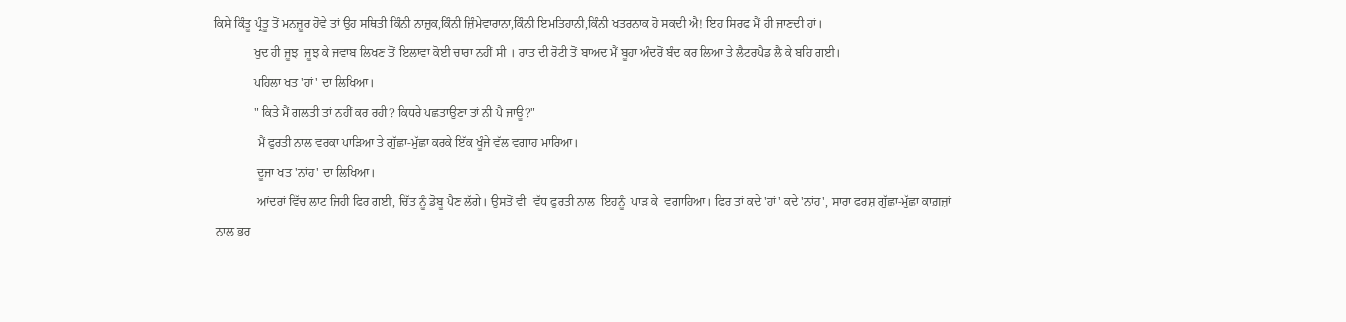ਕਿਸੇ ਕਿੰਤੂ ਪ੍ਰੰਤੂ ਤੋਂ ਮਨਜ਼ੂਰ ਹੋਵੇ ਤਾਂ ਉਹ ਸਥਿਤੀ ਕਿੰਨੀ ਨਾਜ਼ੁਕ,ਕਿੰਨੀ ਜ਼ਿੰਮੇਵਾਰਾਨਾ,ਕਿੰਨੀ ਇਮਤਿਹਾਨੀ,ਕਿੰਨੀ ਖਤਰਨਾਕ ਹੋ ਸਕਦੀ ਐ! ਇਹ ਸਿਰਫ ਮੈਂ ਹੀ ਜਾਣਦੀ ਹਾਂ।
             ਖੁਦ ਹੀ ਜੂਝ  ਜੂਝ ਕੇ ਜਵਾਬ ਲਿਖਣ ਤੋਂ ਇਲਾਵਾ ਕੋਈ ਚਾਰਾ ਨਹੀਂ ਸੀ । ਰਾਤ ਦੀ ਰੋਟੀ ਤੋਂ ਬਾਅਦ ਮੈਂ ਬੂਹਾ ਅੰਦਰੋਂ ਬੰਦ ਕਰ ਲਿਆ ਤੇ ਲੈਟਰਪੈਡ ਲੈ ਕੇ ਬਹਿ ਗਈ।
             ਪਹਿਲਾ ਖਤ 'ਹਾਂ' ਦਾ ਲਿਖਿਆ।
             " ਕਿਤੇ ਮੈਂ ਗਲਤੀ ਤਾਂ ਨਹੀਂ ਕਰ ਰਹੀ? ਕਿਧਰੇ ਪਛਤਾਉਣਾ ਤਾਂ ਨੀ ਪੈ ਜਾਊ?"
              ਮੈਂ ਫੁਰਤੀ ਨਾਲ ਵਰਕਾ ਪਾੜਿਆ ਤੇ ਗੁੱਛਾ-ਮੁੱਛਾ ਕਰਕੇ ਇੱਕ ਖੂੰਜੇ ਵੱਲ ਵਗਾਹ ਮਾਰਿਆ।
              ਦੂਜਾ ਖਤ 'ਨਾਂਹ' ਦਾ ਲਿਖਿਆ।
              ਆਂਦਰਾਂ ਵਿੱਚ ਲਾਟ ਜਿਹੀ ਫਿਰ ਗਈ, ਚਿੱਤ ਨੂੰ ਡੋਬੂ ਪੈਣ ਲੱਗੇ। ਉਸਤੋਂ ਵੀ  ਵੱਧ ਫੁਰਤੀ ਨਾਲ  ਇਹਨੂੰ  ਪਾੜ ਕੇ  ਵਗਾਹਿਆ। ਫਿਰ ਤਾਂ ਕਦੇ 'ਹਾਂ' ਕਦੇ 'ਨਾਂਹ', ਸਾਰਾ ਫਰਸ਼ ਗੁੱਛਾ-ਮੁੱਛਾ ਕਾਗ਼ਜ਼ਾਂ
 ਨਾਲ ਭਰ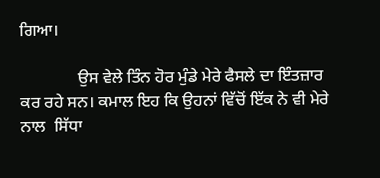ਗਿਆ।

              ਉਸ ਵੇਲੇ ਤਿੰਨ ਹੋਰ ਮੁੰਡੇ ਮੇਰੇ ਫੈਸਲੇ ਦਾ ਇੰਤਜ਼ਾਰ ਕਰ ਰਹੇ ਸਨ। ਕਮਾਲ ਇਹ ਕਿ ਉਹਨਾਂ ਵਿੱਚੋਂ ਇੱਕ ਨੇ ਵੀ ਮੇਰੇ ਨਾਲ  ਸਿੱਧਾ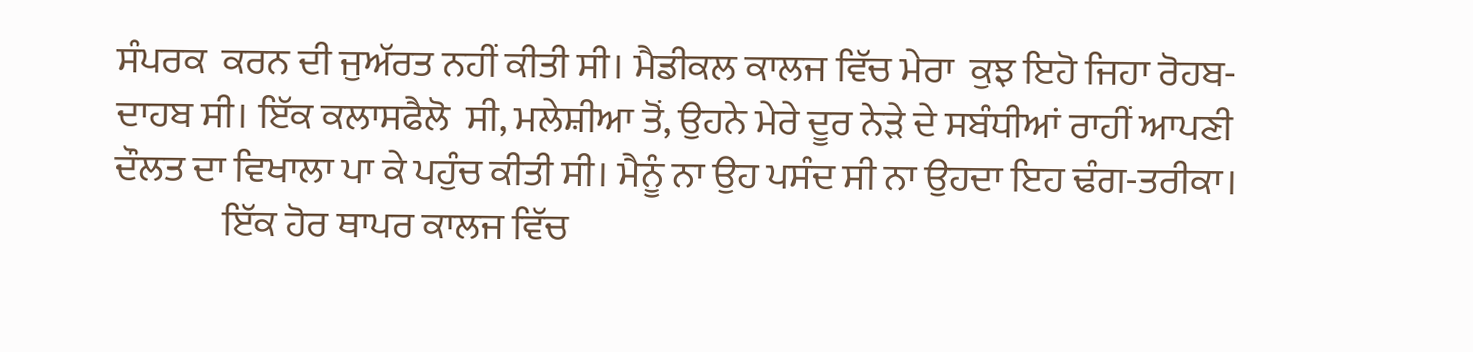ਸੰਪਰਕ  ਕਰਨ ਦੀ ਜੁਅੱਰਤ ਨਹੀਂ ਕੀਤੀ ਸੀ। ਮੈਡੀਕਲ ਕਾਲਜ ਵਿੱਚ ਮੇਰਾ  ਕੁਝ ਇਹੋ ਜਿਹਾ ਰੋਹਬ-ਦਾਹਬ ਸੀ। ਇੱਕ ਕਲਾਸਫੈਲੋ  ਸੀ, ਮਲੇਸ਼ੀਆ ਤੋਂ, ਉਹਨੇ ਮੇਰੇ ਦੂਰ ਨੇੜੇ ਦੇ ਸਬੰਧੀਆਂ ਰਾਹੀਂ ਆਪਣੀ ਦੌਲਤ ਦਾ ਵਿਖਾਲਾ ਪਾ ਕੇ ਪਹੁੰਚ ਕੀਤੀ ਸੀ। ਮੈਨੂੰ ਨਾ ਉਹ ਪਸੰਦ ਸੀ ਨਾ ਉਹਦਾ ਇਹ ਢੰਗ-ਤਰੀਕਾ।
              ਇੱਕ ਹੋਰ ਥਾਪਰ ਕਾਲਜ ਵਿੱਚ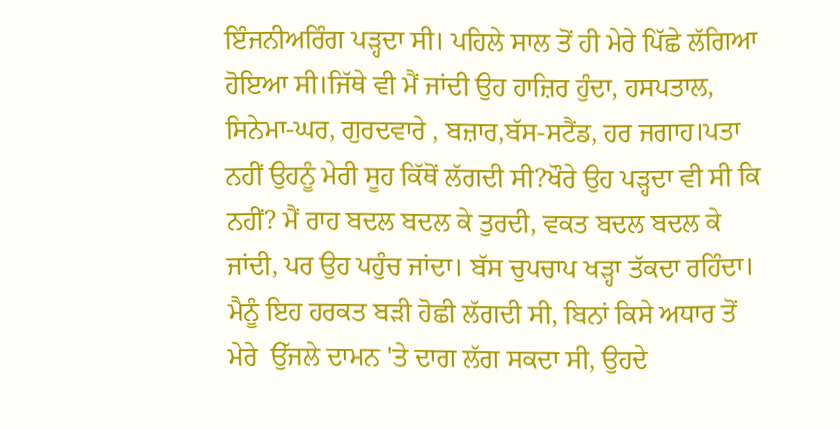ਇੰਜਨੀਅਰਿੰਗ ਪੜ੍ਹਦਾ ਸੀ। ਪਹਿਲੇ ਸਾਲ ਤੋਂ ਹੀ ਮੇਰੇ ਪਿੱਛੇ ਲੱਗਿਆ ਹੋਇਆ ਸੀ।ਜਿੱਥੇ ਵੀ ਮੈਂ ਜਾਂਦੀ ਉਹ ਹਾਜ਼ਿਰ ਹੁੰਦਾ, ਹਸਪਤਾਲ, ਸਿਨੇਮਾ-ਘਰ, ਗੁਰਦਵਾਰੇ , ਬਜ਼ਾਰ,ਬੱਸ-ਸਟੈਂਡ, ਹਰ ਜਗਾਹ।ਪਤਾ ਨਹੀਂ ਉਹਨੂੰ ਮੇਰੀ ਸੂਹ ਕਿੱਥੋਂ ਲੱਗਦੀ ਸੀ?ਖੌਰੇ ਉਹ ਪੜ੍ਹਦਾ ਵੀ ਸੀ ਕਿ ਨਹੀਂ? ਮੈਂ ਰਾਹ ਬਦਲ ਬਦਲ ਕੇ ਤੁਰਦੀ, ਵਕਤ ਬਦਲ ਬਦਲ ਕੇ ਜਾਂਦੀ, ਪਰ ਉਹ ਪਹੁੰਚ ਜਾਂਦਾ। ਬੱਸ ਚੁਪਚਾਪ ਖੜ੍ਹਾ ਤੱਕਦਾ ਰਹਿੰਦਾ। ਮੈਨੂੰ ਇਹ ਹਰਕਤ ਬੜੀ ਹੋਛੀ ਲੱਗਦੀ ਸੀ, ਬਿਨਾਂ ਕਿਸੇ ਅਧਾਰ ਤੋਂ ਮੇਰੇ  ਉੱਜਲੇ ਦਾਮਨ 'ਤੇ ਦਾਗ ਲੱਗ ਸਕਦਾ ਸੀ, ਉਹਦੇ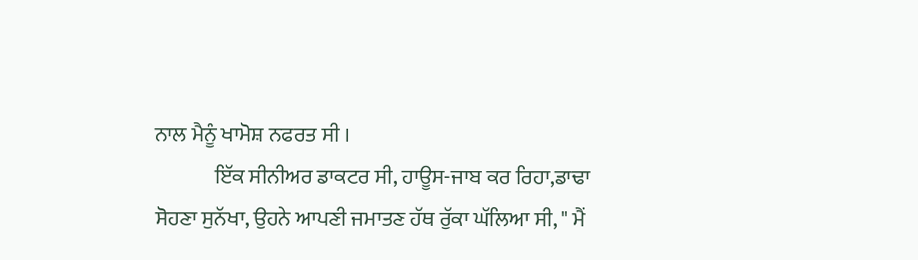ਨਾਲ ਮੈਨੂੰ ਖਾਮੋਸ਼ ਨਫਰਤ ਸੀ ।
              ਇੱਕ ਸੀਨੀਅਰ ਡਾਕਟਰ ਸੀ, ਹਾਊਸ-ਜਾਬ ਕਰ ਰਿਹਾ,ਡਾਢਾ ਸੋਹਣਾ ਸੁਨੱਖਾ, ਉਹਨੇ ਆਪਣੀ ਜਮਾਤਣ ਹੱਥ ਰੁੱਕਾ ਘੱਲਿਆ ਸੀ, " ਮੈਂ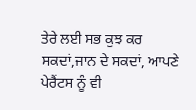ਤੇਰੇ ਲਈ ਸਭ ਕੁਝ ਕਰ ਸਕਦਾਂ,ਜਾਨ ਦੇ ਸਕਦਾਂ, ਆਪਣੇ ਪੇਰੈਂਟਸ ਨੂੰ ਵੀ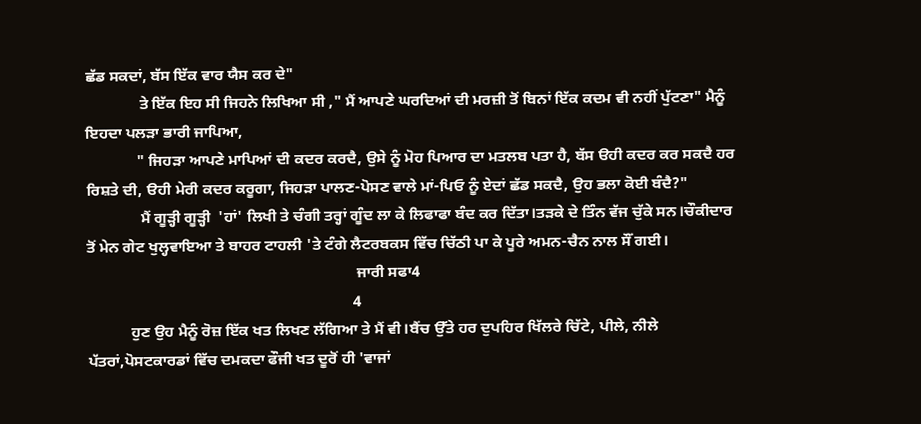ਛੱਡ ਸਕਦਾਂ, ਬੱਸ ਇੱਕ ਵਾਰ ਯੈਸ ਕਰ ਦੇ"
              ਤੇ ਇੱਕ ਇਹ ਸੀ ਜਿਹਨੇ ਲਿਖਿਆ ਸੀ ," ਮੈਂ ਆਪਣੇ ਘਰਦਿਆਂ ਦੀ ਮਰਜ਼ੀ ਤੋਂ ਬਿਨਾਂ ਇੱਕ ਕਦਮ ਵੀ ਨਹੀਂ ਪੁੱਟਣਾ" ਮੈਨੂੰ ਇਹਦਾ ਪਲੜਾ ਭਾਰੀ ਜਾਪਿਆ,
             " ਜਿਹੜਾ ਆਪਣੇ ਮਾਪਿਆਂ ਦੀ ਕਦਰ ਕਰਦੈ, ਉਸੇ ਨੂੰ ਮੋਹ ਪਿਆਰ ਦਾ ਮਤਲਬ ਪਤਾ ਹੈ, ਬੱਸ ੳਹੀ ਕਦਰ ਕਰ ਸਕਦੈ ਹਰ ਰਿਸ਼ਤੇ ਦੀ, ੳਹੀ ਮੇਰੀ ਕਦਰ ਕਰੂਗਾ, ਜਿਹੜਾ ਪਾਲਣ-ਪੋਸਣ ਵਾਲੇ ਮਾਂ-ਪਿਓ ਨੂੰ ਏਦਾਂ ਛੱਡ ਸਕਦੈ, ਉਹ ਭਲਾ ਕੋਈ ਬੰਦੈ?"
              ਮੈਂ ਗੂੜ੍ਹੀ ਗੂੜ੍ਹੀ  'ਹਾਂ' ਲਿਖੀ ਤੇ ਚੰਗੀ ਤਰ੍ਹਾਂ ਗੂੰਦ ਲਾ ਕੇ ਲਿਫਾਫਾ ਬੰਦ ਕਰ ਦਿੱਤਾ।ਤੜਕੇ ਦੇ ਤਿੰਨ ਵੱਜ ਚੁੱਕੇ ਸਨ।ਚੌਕੀਦਾਰ ਤੋਂ ਮੇਨ ਗੇਟ ਖੁਲ੍ਹਵਾਇਆ ਤੇ ਬਾਹਰ ਟਾਹਲੀ 'ਤੇ ਟੰਗੇ ਲੈਟਰਬਕਸ ਵਿੱਚ ਚਿੱਠੀ ਪਾ ਕੇ ਪੂਰੇ ਅਮਨ-ਚੈਨ ਨਾਲ ਸੌਂ ਗਈ।
                                                                     ਜਾਰੀ ਸਫਾ4
                                                                    4
           ਹੁਣ ਉਹ ਮੈਨੂੰ ਰੋਜ਼ ਇੱਕ ਖਤ ਲਿਖਣ ਲੱਗਿਆ ਤੇ ਮੈਂ ਵੀ।ਬੈਂਚ ਉੱਤੇ ਹਰ ਦੁਪਹਿਰ ਖਿੱਲਰੇ ਚਿੱਟੇ, ਪੀਲੇ, ਨੀਲੇ ਪੱਤਰਾਂ,ਪੋਸਟਕਾਰਡਾਂ ਵਿੱਚ ਦਮਕਦਾ ਫੌਜੀ ਖਤ ਦੂਰੋਂ ਹੀ 'ਵਾਜਾਂ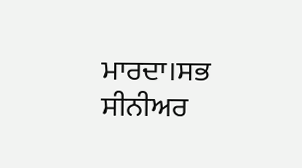ਮਾਰਦਾ।ਸਭ ਸੀਨੀਅਰ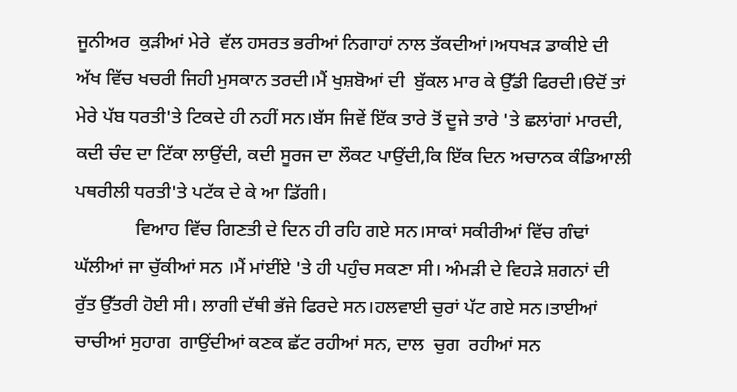ਜੂਨੀਅਰ  ਕੁੜੀਆਂ ਮੇਰੇ  ਵੱਲ ਹਸਰਤ ਭਰੀਆਂ ਨਿਗਾਹਾਂ ਨਾਲ ਤੱਕਦੀਆਂ।ਅਧਖੜ ਡਾਕੀਏ ਦੀ ਅੱਖ ਵਿੱਚ ਖਚਰੀ ਜਿਹੀ ਮੁਸਕਾਨ ਤਰਦੀ।ਮੈਂ ਖੁਸ਼ਬੋਆਂ ਦੀ  ਬੁੱਕਲ ਮਾਰ ਕੇ ਉੱਡੀ ਫਿਰਦੀ।ੳਦੋਂ ਤਾਂ ਮੇਰੇ ਪੱਬ ਧਰਤੀ'ਤੇ ਟਿਕਦੇ ਹੀ ਨਹੀਂ ਸਨ।ਬੱਸ ਜਿਵੇਂ ਇੱਕ ਤਾਰੇ ਤੋਂ ਦੂਜੇ ਤਾਰੇ 'ਤੇ ਛਲਾਂਗਾਂ ਮਾਰਦੀ, ਕਦੀ ਚੰਦ ਦਾ ਟਿੱਕਾ ਲਾਉਂਦੀ, ਕਦੀ ਸੂਰਜ ਦਾ ਲੌਕਟ ਪਾਉਂਦੀ,ਕਿ ਇੱਕ ਦਿਨ ਅਚਾਨਕ ਕੰਡਿਆਲੀ ਪਥਰੀਲੀ ਧਰਤੀ'ਤੇ ਪਟੱਕ ਦੇ ਕੇ ਆ ਡਿੱਗੀ।
             ਵਿਆਹ ਵਿੱਚ ਗਿਣਤੀ ਦੇ ਦਿਨ ਹੀ ਰਹਿ ਗਏ ਸਨ।ਸਾਕਾਂ ਸਕੀਰੀਆਂ ਵਿੱਚ ਗੰਢਾਂ ਘੱਲੀਆਂ ਜਾ ਚੁੱਕੀਆਂ ਸਨ ।ਮੈਂ ਮਾਂਈਂਏ 'ਤੇ ਹੀ ਪਹੁੰਚ ਸਕਣਾ ਸੀ। ਅੰਮੜੀ ਦੇ ਵਿਹੜੇ ਸ਼ਗਨਾਂ ਦੀ ਰੁੱਤ ਉੱਤਰੀ ਹੋਈ ਸੀ। ਲਾਗੀ ਦੱਥੀ ਭੱਜੇ ਫਿਰਦੇ ਸਨ।ਹਲਵਾਈ ਚੁਰਾਂ ਪੱਟ ਗਏ ਸਨ।ਤਾਈਆਂ ਚਾਚੀਆਂ ਸੁਹਾਗ  ਗਾਉਂਦੀਆਂ ਕਣਕ ਛੱਟ ਰਹੀਆਂ ਸਨ, ਦਾਲ  ਚੁਗ  ਰਹੀਆਂ ਸਨ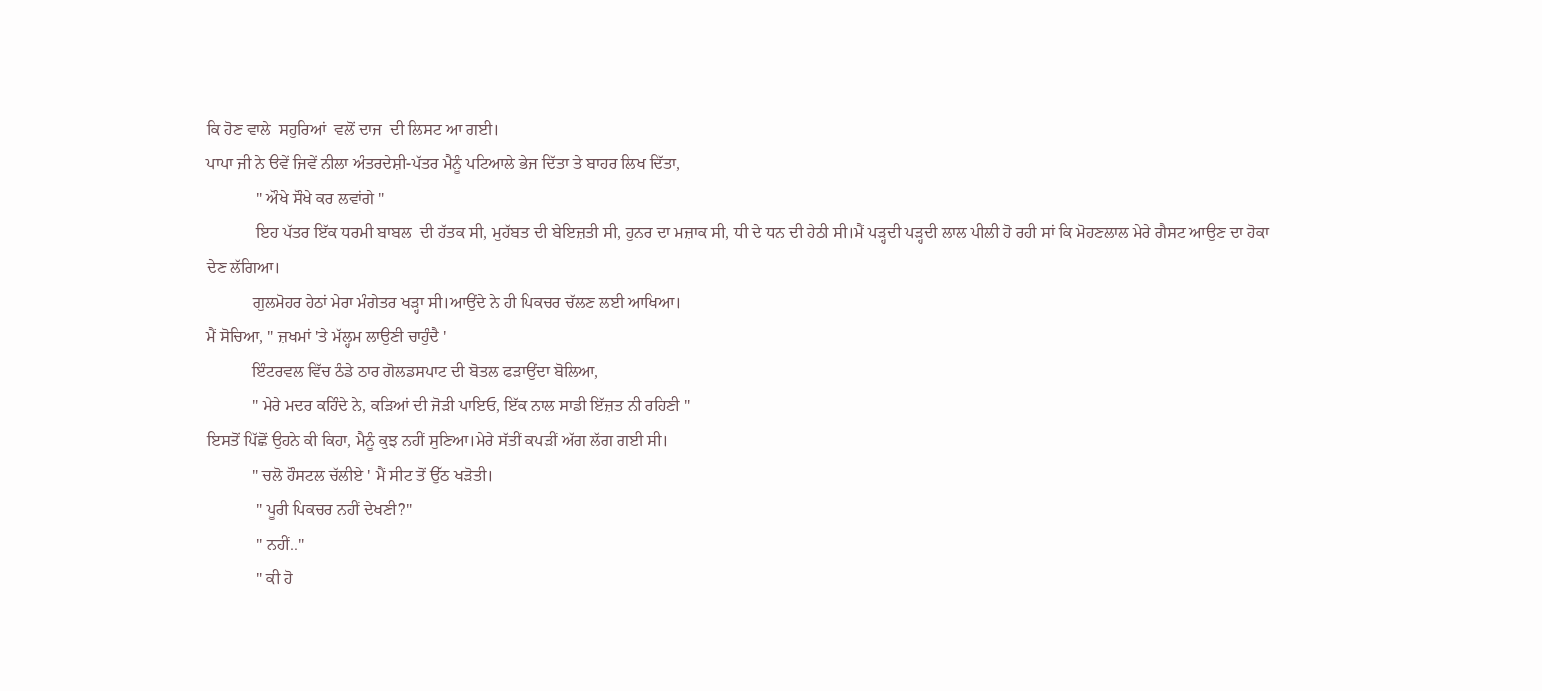ਕਿ ਹੋਣ ਵਾਲੇ  ਸਹੁਰਿਆਂ  ਵਲੋਂ ਦਾਜ  ਦੀ ਲਿਸਟ ਆ ਗਈ।
ਪਾਪਾ ਜੀ ਨੇ ੳਵੇਂ ਜਿਵੇਂ ਨੀਲਾ ਅੰਤਰਦੇਸ਼ੀ-ਪੱਤਰ ਮੈਨੂੰ ਪਟਿਆਲੇ ਭੇਜ ਦਿੱਤਾ ਤੇ ਬਾਹਰ ਲਿਖ ਦਿੱਤਾ,
            " ਔਖੇ ਸੌਖੇ ਕਰ ਲਵਾਂਗੇ "
            ਇਹ ਪੱਤਰ ਇੱਕ ਧਰਮੀ ਬਾਬਲ  ਦੀ ਹੱਤਕ ਸੀ, ਮੁਹੱਬਤ ਦੀ ਬੇਇਜ਼ਤੀ ਸੀ, ਹੁਨਰ ਦਾ ਮਜ਼ਾਕ ਸੀ, ਧੀ ਦੇ ਧਨ ਦੀ ਹੇਠੀ ਸੀ।ਮੈਂ ਪੜ੍ਹਦੀ ਪੜ੍ਹਦੀ ਲਾਲ ਪੀਲੀ ਹੋ ਰਹੀ ਸਾਂ ਕਿ ਮੋਹਣਲਾਲ ਮੇਰੇ ਗੈਸਟ ਆਉਣ ਦਾ ਹੋਕਾ ਦੇਣ ਲੱਗਿਆ।
           ਗੁਲਮੋਹਰ ਹੇਠਾਂ ਮੇਰਾ ਮੰਗੇਤਰ ਖੜ੍ਹਾ ਸੀ।ਆਉਂਦੇ ਨੇ ਹੀ ਪਿਕਚਰ ਚੱਲਣ ਲਈ ਆਖਿਆ।
ਮੈਂ ਸੋਚਿਆ, " ਜ਼ਖਮਾਂ 'ਤੇ ਮੱਲ੍ਹਮ ਲਾਉਣੀ ਚਾਹੁੰਦੈ '
           ਇੰਟਰਵਲ ਵਿੱਚ ਠੰਡੇ ਠਾਰ ਗੋਲਡਸਪਾਟ ਦੀ ਬੋਤਲ ਫੜਾਉਂਦਾ ਬੋਲਿਆ,
           " ਮੇਰੇ ਮਦਰ ਕਹਿੰਦੇ ਨੇ, ਕੜਿਆਂ ਦੀ ਜੋੜੀ ਪਾਇਓ, ਇੱਕ ਨਾਲ ਸਾਡੀ ਇੱਜ਼ਤ ਨੀ ਰਹਿਣੀ "
ਇਸਤੋਂ ਪਿੱਛੋਂ ਉਹਨੇ ਕੀ ਕਿਹਾ, ਮੈਨੂੰ ਕੁਝ ਨਹੀਂ ਸੁਣਿਆ।ਮੇਰੇ ਸੱਤੀਂ ਕਪੜੀਂ ਅੱਗ ਲੱਗ ਗਈ ਸੀ।
           " ਚਲੋ ਹੌਸਟਲ ਚੱਲੀਏ ' ਮੈਂ ਸੀਟ ਤੋਂ ਉੱਠ ਖੜੋਤੀ।
            " ਪੂਰੀ ਪਿਕਚਰ ਨਹੀਂ ਦੇਖਣੀ?"
            " ਨਹੀਂ.."
            " ਕੀ ਹੋ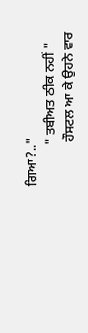ਗਿਆ?.."
            " ਤਬੀਅਤ ਠੀਕ ਨਹੀਂ "
             ਹੌਸਟਲ ਆ ਕੇ ਉਹਨੇ ਵਾਰ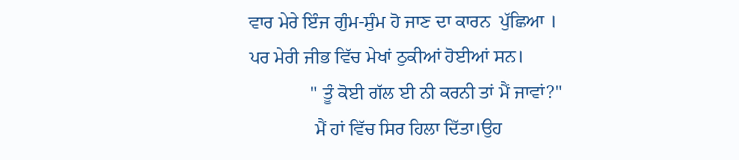ਵਾਰ ਮੇਰੇ ਇੰਜ ਗੁੰਮ-ਸੁੰਮ ਹੋ ਜਾਣ ਦਾ ਕਾਰਨ  ਪੁੱਛਿਆ ।
ਪਰ ਮੇਰੀ ਜੀਭ ਵਿੱਚ ਮੇਖਾਂ ਠੁਕੀਆਂ ਹੋਈਆਂ ਸਨ।
             " ਤੂੰ ਕੋਈ ਗੱਲ ਈ ਨੀ ਕਰਨੀ ਤਾਂ ਮੈਂ ਜਾਵਾਂ?"
              ਮੈਂ ਹਾਂ ਵਿੱਚ ਸਿਰ ਹਿਲਾ ਦਿੱਤਾ।ਉਹ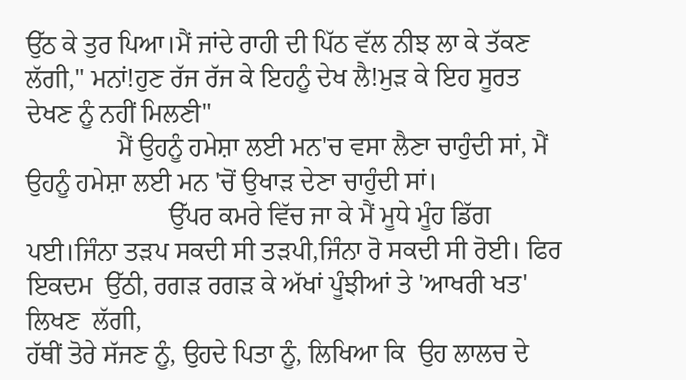ਉੱਠ ਕੇ ਤੁਰ ਪਿਆ।ਮੈਂ ਜਾਂਦੇ ਰਾਹੀ ਦੀ ਪਿੱਠ ਵੱਲ ਨੀਝ ਲਾ ਕੇ ਤੱਕਣ ਲੱਗੀ," ਮਨਾਂ!ਹੁਣ ਰੱਜ ਰੱਜ ਕੇ ਇਹਨੂੰ ਦੇਖ ਲੈ!ਮੁੜ ਕੇ ਇਹ ਸੂਰਤ ਦੇਖਣ ਨੂੰ ਨਹੀਂ ਮਿਲਣੀ"
              ਮੈਂ ਉਹਨੂੰ ਹਮੇਸ਼ਾ ਲਈ ਮਨ'ਚ ਵਸਾ ਲੈਣਾ ਚਾਹੁੰਦੀ ਸਾਂ, ਮੈਂ ਉਹਨੂੰ ਹਮੇਸ਼ਾ ਲਈ ਮਨ 'ਚੋਂ ਉਖਾੜ ਦੇਣਾ ਚਾਹੁੰਦੀ ਸਾਂ।
                      ਉੱਪਰ ਕਮਰੇ ਵਿੱਚ ਜਾ ਕੇ ਮੈਂ ਮੂਧੇ ਮੂੰਹ ਡਿੱਗ ਪਈ।ਜਿੰਨਾ ਤੜਪ ਸਕਦੀ ਸੀ ਤੜਪੀ,ਜਿੰਨਾ ਰੋ ਸਕਦੀ ਸੀ ਰੋਈ। ਫਿਰ ਇਕਦਮ  ਉੱਠੀ, ਰਗੜ ਰਗੜ ਕੇ ਅੱਖਾਂ ਪੂੰਝੀਆਂ ਤੇ 'ਆਖਰੀ ਖਤ' ਲਿਖਣ  ਲੱਗੀ,
ਹੱਥੀਂ ਤੋਰੇ ਸੱਜਣ ਨੂੰ, ਉਹਦੇ ਪਿਤਾ ਨੂੰ, ਲਿਖਿਆ ਕਿ  ਉਹ ਲਾਲਚ ਦੇ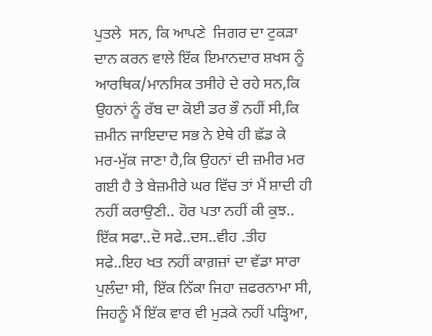ਪੁਤਲੇ  ਸਨ, ਕਿ ਆਪਣੇ  ਜਿਗਰ ਦਾ ਟੁਕੜਾ ਦਾਨ ਕਰਨ ਵਾਲੇ ਇੱਕ ਇਮਾਨਦਾਰ ਸ਼ਖਸ ਨੂੰ ਆਰਥਿਕ/ਮਾਨਸਿਕ ਤਸੀਹੇ ਦੇ ਰਹੇ ਸਨ,ਕਿ ਉਹਨਾਂ ਨੂੰ ਰੱਬ ਦਾ ਕੋਈ ਡਰ ਭੌ ਨਹੀਂ ਸੀ,ਕਿ ਜ਼ਮੀਨ ਜਾਇਦਾਦ ਸਭ ਨੇ ਏਥੇ ਹੀ ਛੱਡ ਕੇ ਮਰ-ਮੁੱਕ ਜਾਣਾ ਹੈ,ਕਿ ਉਹਨਾਂ ਦੀ ਜ਼ਮੀਰ ਮਰ ਗਈ ਹੈ ਤੇ ਬੇਜ਼ਮੀਰੇ ਘਰ ਵਿੱਚ ਤਾਂ ਮੈਂ ਸ਼ਾਦੀ ਹੀ ਨਹੀਂ ਕਰਾਉਣੀ.. ਹੋਰ ਪਤਾ ਨਹੀਂ ਕੀ ਕੁਝ.. ਇੱਕ ਸਫਾ..ਦੋ ਸਫੇ..ਦਸ..ਵੀਹ .ਤੀਹ ਸਫੇ..ਇਹ ਖਤ ਨਹੀਂ ਕਾਗ਼ਜ਼ਾਂ ਦਾ ਵੱਡਾ ਸਾਰਾ ਪੁਲੰਦਾ ਸੀ, ਇੱਕ ਨਿੱਕਾ ਜਿਹਾ ਜ਼ਫਰਨਾਮਾ ਸੀ, ਜਿਹਨੂੰ ਮੈਂ ਇੱਕ ਵਾਰ ਵੀ ਮੁੜਕੇ ਨਹੀਂ ਪੜ੍ਹਿਆ,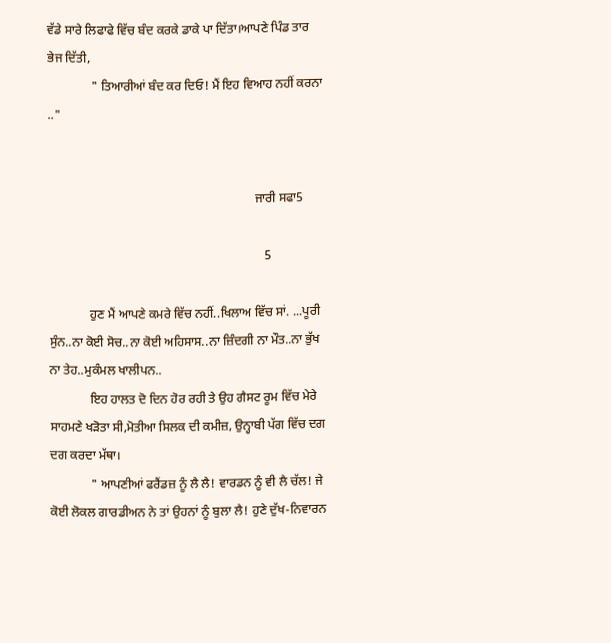ਵੱਡੇ ਸਾਰੇ ਲਿਫਾਫੇ ਵਿੱਚ ਬੰਦ ਕਰਕੇ ਡਾਕੇ ਪਾ ਦਿੱਤਾ।ਆਪਣੇ ਪਿੰਡ ਤਾਰ ਭੇਜ ਦਿੱਤੀ,
              " ਤਿਆਰੀਆਂ ਬੰਦ ਕਰ ਦਿਓ! ਮੈਂ ਇਹ ਵਿਆਹ ਨਹੀਂ ਕਰਨਾ .."


                                                                  ਜਾਰੀ ਸਫਾ5

                                                                     5

             ਹੁਣ ਮੈਂ ਆਪਣੇ ਕਮਰੇ ਵਿੱਚ ਨਹੀਂ..ਖਿਲਾਅ ਵਿੱਚ ਸਾਂ. ...ਪੂਰੀ ਸੁੰਨ..ਨਾ ਕੋਈ ਸੋਚ..ਨਾ ਕੋਈ ਅਹਿਸਾਸ..ਨਾ ਜ਼ਿੰਦਗੀ ਨਾ ਮੌਤ..ਨਾ ਭੁੱਖ ਨਾ ਤੇਹ..ਮੁਕੰਮਲ ਖਾਲੀਪਨ..
             ਇਹ ਹਾਲਤ ਦੋ ਦਿਨ ਹੋਰ ਰਹੀ ਤੇ ਉਹ ਗੈਸਟ ਰੂਮ ਵਿੱਚ ਮੇਰੇ ਸਾਹਮਣੇ ਖੜੋਤਾ ਸੀ,ਮੋਤੀਆ ਸਿਲਕ ਦੀ ਕਮੀਜ਼, ਉਨ੍ਹਾਬੀ ਪੱਗ ਵਿੱਚ ਦਗ ਦਗ ਕਰਦਾ ਮੱਥਾ।
             " ਆਪਣੀਆਂ ਫਰੈਂਡਜ਼ ਨੂੰ ਲੈ ਲੈ! ਵਾਰਡਨ ਨੂੰ ਵੀ ਲੈ ਚੱਲ! ਜੇ ਕੋਈ ਲੋਕਲ ਗਾਰਡੀਅਨ ਨੇ ਤਾਂ ਉਹਨਾਂ ਨੂੰ ਬੁਲਾ ਲੈ! ਹੁਣੇ ਦੁੱਖ-ਨਿਵਾਰਨ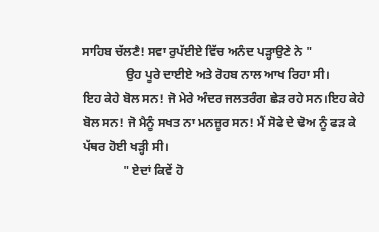ਸਾਹਿਬ ਚੱਲਣੈ! ਸਵਾ ਰੁਪੱਈਏ ਵਿੱਚ ਅਨੰਦ ਪੜ੍ਹਾਉਣੇ ਨੇ "
              ਉਹ ਪੂਰੇ ਦਾਈਏ ਅਤੇ ਰੋਹਬ ਨਾਲ ਆਖ ਰਿਹਾ ਸੀ।
ਇਹ ਕੇਹੇ ਬੋਲ ਸਨ! ਜੋ ਮੇਰੇ ਅੰਦਰ ਜਲਤਰੰਗ ਛੇੜ ਰਹੇ ਸਨ।ਇਹ ਕੇਹੇ ਬੋਲ ਸਨ! ਜੋ ਮੈਨੂੰ ਸਖਤ ਨਾ ਮਨਜ਼ੂਰ ਸਨ! ਮੈਂ ਸੋਫੇ ਦੇ ਢੋਅ ਨੂੰ ਫੜ ਕੇ ਪੱਥਰ ਹੋਈ ਖੜ੍ਹੀ ਸੀ।
             " ਏਦਾਂ ਕਿਵੇਂ ਹੋ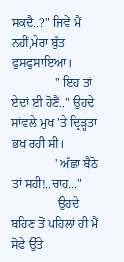ਸਕਦੈ..?" ਜਿਵੇਂ ਮੈਂ ਨਹੀਂ,ਮੇਰਾ ਬੁੱਤ ਫੁਸਫੁਸਾਇਆ।
              " ਇਹ ਤਾਂ ਏਦਾਂ ਈ ਹੋਣੈਂ.." ਉਹਦੇ ਸਾਂਵਲੇ ਮੁਖ 'ਤੇ ਦ੍ਰਿੜ੍ਹਤਾ ਭਖ ਰਹੀ ਸੀ।
              ' ਅੱਛਾ ਬੈਠੋ ਤਾਂ ਸਹੀ!..ਚਾਹ..."
               ਉਹਦੇ ਬਹਿਣ ਤੋਂ ਪਹਿਲਾਂ ਹੀ ਮੈਂ ਸੋਫੇ ਉੱਤੇ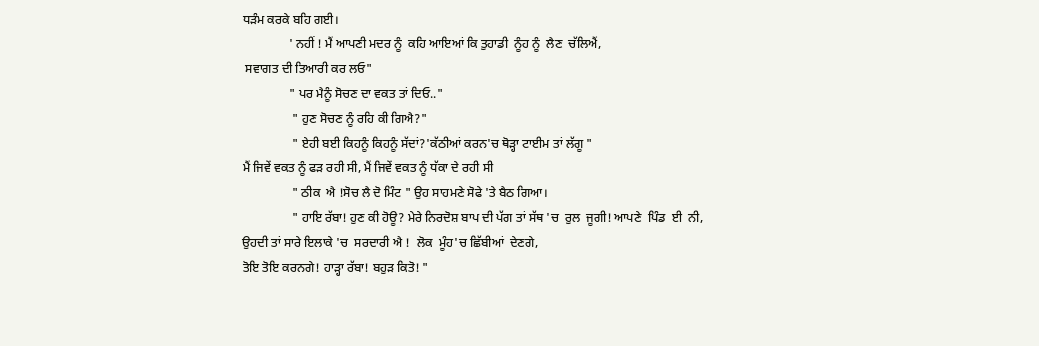ਧੜੰਮ ਕਰਕੇ ਬਹਿ ਗਈ।
               ' ਨਹੀਂ ! ਮੈਂ ਆਪਣੀ ਮਦਰ ਨੂੰ  ਕਹਿ ਆਇਆਂ ਕਿ ਤੁਹਾਡੀ  ਨੂੰਹ ਨੂੰ  ਲੈਣ  ਚੱਲਿਐਂ,
 ਸਵਾਗਤ ਦੀ ਤਿਆਰੀ ਕਰ ਲਓ"
               " ਪਰ ਮੈਨੂੰ ਸੋਚਣ ਦਾ ਵਕਤ ਤਾਂ ਦਿਓ.."
                " ਹੁਣ ਸੋਚਣ ਨੂੰ ਰਹਿ ਕੀ ਗਿਐ?"
                " ਏਹੀ ਬਈ ਕਿਹਨੂੰ ਕਿਹਨੂੰ ਸੱਦਾਂ?'ਕੱਠੀਆਂ ਕਰਨ'ਚ ਥੋੜ੍ਹਾ ਟਾਈਮ ਤਾਂ ਲੱਗੂ "
ਮੈਂ ਜਿਵੇਂ ਵਕਤ ਨੂੰ ਫੜ ਰਹੀ ਸੀ, ਮੈਂ ਜਿਵੇਂ ਵਕਤ ਨੂੰ ਧੱਕਾ ਦੇ ਰਹੀ ਸੀ
                " ਠੀਕ  ਐ !ਸੋਚ ਲੈ ਦੋ ਮਿੰਟ " ਉਹ ਸਾਹਮਣੇ ਸੋਫੇ 'ਤੇ ਬੈਠ ਗਿਆ।
                " ਹਾਇ ਰੱਬਾ! ਹੁਣ ਕੀ ਹੋਊ? ਮੇਰੇ ਨਿਰਦੋਸ਼ ਬਾਪ ਦੀ ਪੱਗ ਤਾਂ ਸੱਥ 'ਚ  ਰੁਲ  ਜੂਗੀ! ਆਪਣੇ  ਪਿੰਡ  ਈ  ਨੀ, ਉਹਦੀ ਤਾਂ ਸਾਰੇ ਇਲਾਕੇ 'ਚ  ਸਰਦਾਰੀ ਐ !  ਲੋਕ  ਮੂੰਹ'ਚ ਛਿੱਬੀਆਂ  ਦੇਣਗੇ,
ਤੋਇ ਤੋਇ ਕਰਨਗੇ! ਹਾੜ੍ਹਾ ਰੱਬਾ! ਬਹੁੜ ਕਿਤੋ! "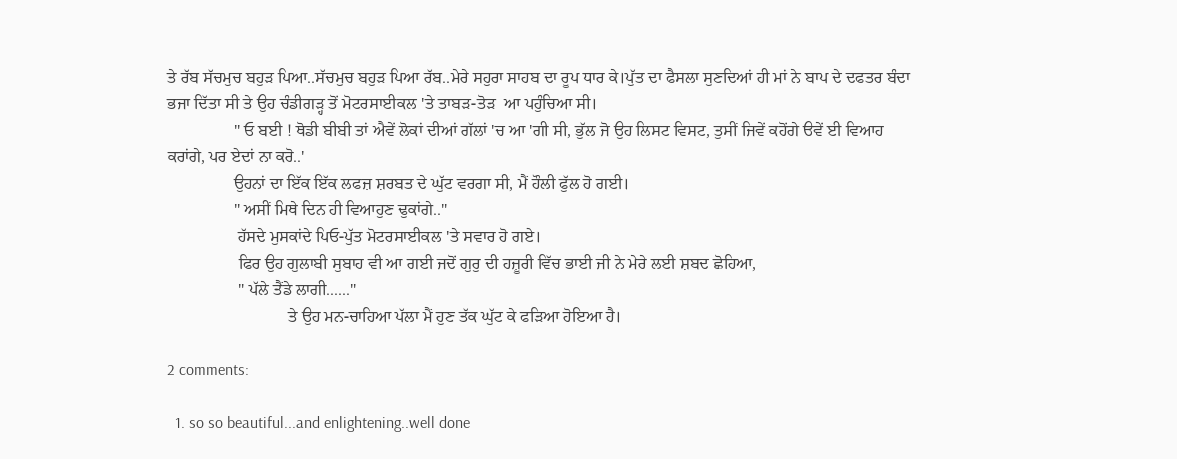ਤੇ ਰੱਬ ਸੱਚਮੁਚ ਬਹੁੜ ਪਿਆ..ਸੱਚਮੁਚ ਬਹੁੜ ਪਿਆ ਰੱਬ..ਮੇਰੇ ਸਹੁਰਾ ਸਾਹਬ ਦਾ ਰੂਪ ਧਾਰ ਕੇ।ਪੁੱਤ ਦਾ ਫੈਸਲਾ ਸੁਣਦਿਆਂ ਹੀ ਮਾਂ ਨੇ ਬਾਪ ਦੇ ਦਫਤਰ ਬੰਦਾ ਭਜਾ ਦਿੱਤਾ ਸੀ ਤੇ ਉਹ ਚੰਡੀਗੜ੍ਹ ਤੋਂ ਮੋਟਰਸਾਈਕਲ 'ਤੇ ਤਾਬੜ-ਤੋੜ  ਆ ਪਹੁੰਚਿਆ ਸੀ।
                " ਓ ਬਈ ! ਥੋਡੀ ਬੀਬੀ ਤਾਂ ਐਵੇਂ ਲੋਕਾਂ ਦੀਆਂ ਗੱਲਾਂ 'ਚ ਆ 'ਗੀ ਸੀ, ਭੁੱਲ ਜੋ ਉਹ ਲਿਸਟ ਵਿਸਟ, ਤੁਸੀਂ ਜਿਵੇਂ ਕਹੋਂਗੇ ੳਵੇਂ ਈ ਵਿਆਹ  ਕਰਾਂਗੇ, ਪਰ ਏਦਾਂ ਨਾ ਕਰੋ..'
                ਉਹਨਾਂ ਦਾ ਇੱਕ ਇੱਕ ਲਫਜ਼ ਸ਼ਰਬਤ ਦੇ ਘੁੱਟ ਵਰਗਾ ਸੀ, ਮੈਂ ਹੌਲੀ ਫੁੱਲ ਹੋ ਗਈ।
                " ਅਸੀਂ ਮਿਥੇ ਦਿਨ ਹੀ ਵਿਆਹੁਣ ਢੁਕਾਂਗੇ.."
                 ਹੱਸਦੇ ਮੁਸਕਾਂਦੇ ਪਿਓ-ਪੁੱਤ ਮੋਟਰਸਾਈਕਲ 'ਤੇ ਸਵਾਰ ਹੋ ਗਏ।
                 ਫਿਰ ਉਹ ਗੁਲਾਬੀ ਸੁਬਾਹ ਵੀ ਆ ਗਈ ਜਦੋਂ ਗੁਰੁ ਦੀ ਹਜ਼ੂਰੀ ਵਿੱਚ ਭਾਈ ਜੀ ਨੇ ਮੇਰੇ ਲਈ ਸ਼ਬਦ ਛੋਹਿਆ,
                 " ਪੱਲੇ ਤੈਂਡੇ ਲਾਗੀ......"
                             ਤੇ ਉਹ ਮਨ-ਚਾਹਿਆ ਪੱਲਾ ਮੈਂ ਹੁਣ ਤੱਕ ਘੁੱਟ ਕੇ ਫੜਿਆ ਹੋਇਆ ਹੈ।

2 comments:

  1. so so beautiful...and enlightening..well done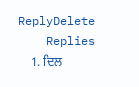ReplyDelete
    Replies
    1. ਦਿਲ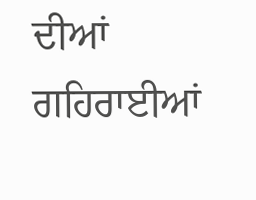ਦੀਆਂ ਗਹਿਰਾਈਆਂ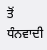ਤੋਂ ਧੰਨਵਾਦੀ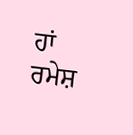ਹਾਂ ਰਮੇਸ਼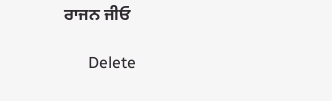ਰਾਜਨ ਜੀਓ

      Delete